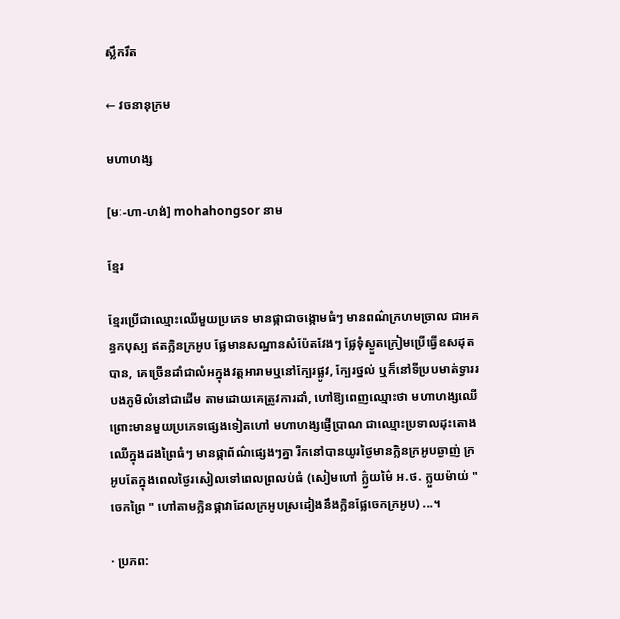ស្លឹករឹត

← វចនានុក្រម

មហាហង្ស

[មៈ-ហា-ហង់] mohahongsor នាម

ខ្មែរ

ខ្មែរប្រើជាឈ្មោះឈើមួយប្រភេទ មានផ្កាជាចង្កោមធំៗ មានពណ៌ក្រហមច្រាល ជាអគន្ធកបុស្ប ឥតក្លិនក្រអូប ផ្លែមានសណ្ឋានសំប៉ែតវែងៗ ផ្លែទុំស្ងួតក្រៀមប្រើធ្វើឧសដុតបាន, គេច្រើនដាំជាលំអក្នុងវត្តអារាមឬនៅក្បែរផ្លូវ, ក្បែរថ្នល់ ឬក៏នៅទីប្របមាត់ទ្វាររបងភូមិលំនៅជាដើម តាមដោយគេត្រូវការដាំ, ហៅឱ្យពេញឈ្មោះថា មហាហង្សឈើ ព្រោះមានមួយប្រភេទផ្សេងទៀតហៅ មហាហង្សផ្ញើប្រាណ ជាឈ្មោះប្រទាលដុះតោងឈើក្នុងដងព្រៃធំៗ មានផ្កាព័ណ៌ផ្សេងៗគ្នា រីកនៅបានយូរថ្ងៃមានក្លិនក្រអូបឆ្ងាញ់ ក្រអូបតែក្នុងពេលថ្ងៃរសៀលទៅពេលព្រលប់ធំ (សៀមហៅ ក៌្ល្វយម៌ៃ អ.ថ. ក្លួយម៉ាយ់ " ចេកព្រៃ " ហៅតាមក្លិនផ្កាវាដែលក្រអូបស្រដៀងនឹងក្លិនផ្លែចេកក្រអូប) ...។

· ប្រភព: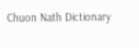Chuon Nath Dictionary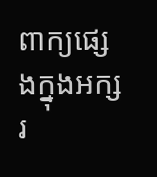ពាក្យផ្សេងក្នុងអក្សរ